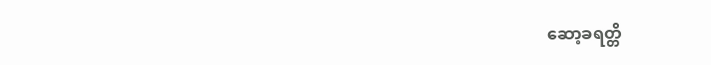ဆော့ခရတ္တိ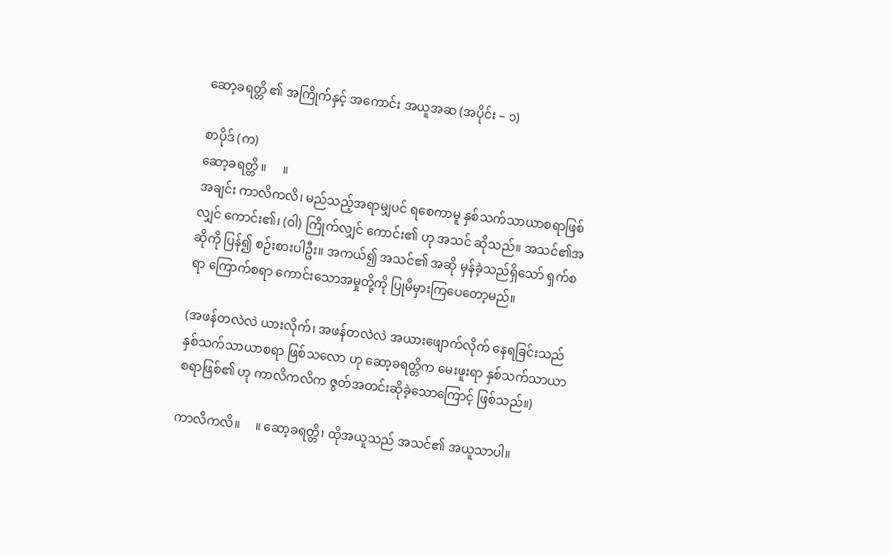ဆော့ခရတ္တိ ၏ အကြိုက်နှင့် အကောင်း အယူအဆ (အပိုင်း – ၁)

စာပိုဒ် (က)
ဆော့ခရတ္တိ ။     ။
အချင်း ကာလိကလိ၊ မည်သည့်အရာမျှပင် ရစေကာမူ နှစ်သက်သာယာစရာဖြစ်လျှင် ကောင်း၏၊ (ဝါ) ကြိုက်လျှင် ကောင်း၏ ဟု အသင် ဆိုသည်။ အသင်၏အဆိုကို ပြန်၍ စဉ်းစားပါဦး။ အကယ်၍ အသင်၏ အဆို မှန်ခဲ့သည်ရှိသော် ရှက်စရာ ကြောက်စရာ ကောင်းသောအမှုတို့ကို ပြုမိမှားကြပေတော့မည်။

(အဖန်တလဲလဲ ယားလိုက်၊ အဖန်တလဲလဲ အယားဖျောက်လိုက် နေရခြင်းသည် နှစ်သက်သာယာစရာ ဖြစ်သလော ဟု ဆော့ခရတ္တိက မေးဖူးရာ နှစ်သက်သာယာစရာဖြစ်၏ ဟု ကာလိကလိက ဇွတ်အတင်းဆိုခဲ့သောကြောင့် ဖြစ်သည်။)

ကာလိကလိ။     ။ ဆော့ခရတ္တိ၊ ထိုအယူသည် အသင်၏ အယူသာပါ။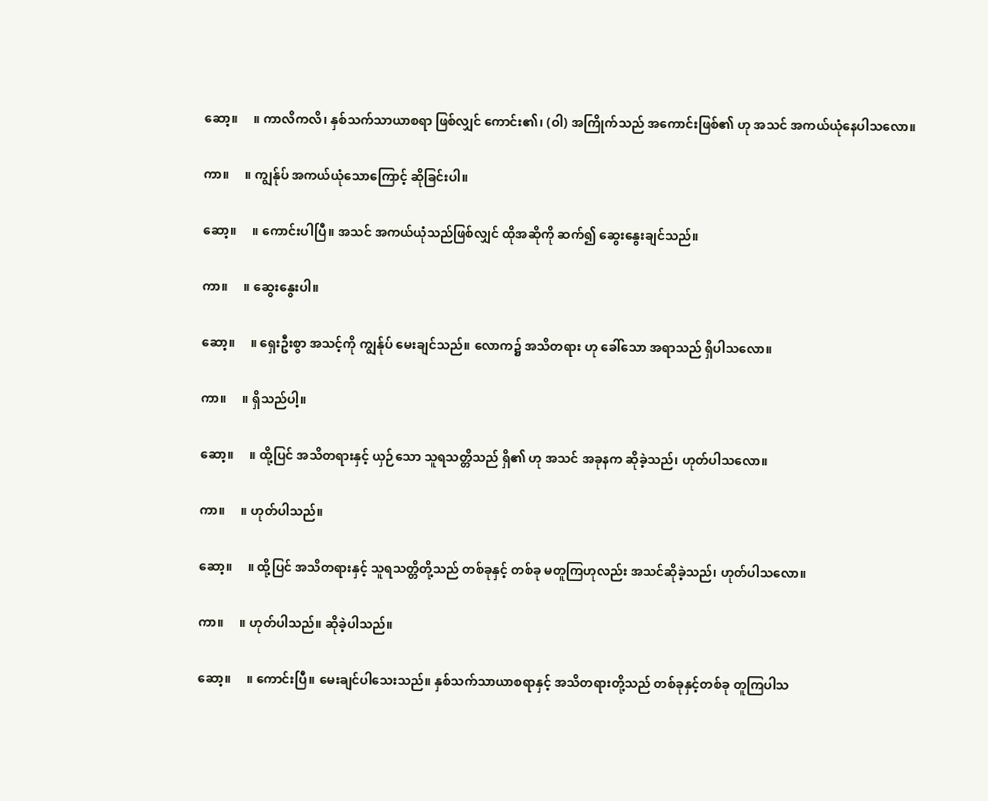ဆော့။     ။ ကာလိကလိ၊ နှစ်သက်သာယာစရာ ဖြစ်လျှင် ကောင်း၏၊ (ဝါ) အကြိုက်သည် အကောင်းဖြစ်၏ ဟု အသင် အကယ်ယုံနေပါသလော။

ကာ။     ။ ကျွန်ုပ် အကယ်ယုံသောကြောင့် ဆိုခြင်းပါ။

ဆော့။     ။ ကောင်းပါပြီ။ အသင် အကယ်ယုံသည်ဖြစ်လျှင် ထိုအဆိုကို ဆက်၍ ဆွေးနွေးချင်သည်။

ကာ။     ။ ဆွေးနွေးပါ။

ဆော့။     ။ ရှေးဦးစွာ အသင့်ကို ကျွန်ုပ် မေးချင်သည်။ လောက၌ အသိတရား ဟု ခေါ်သော အရာသည် ရှိပါသလော။

ကာ။     ။ ရှိသည်ပါ့။

ဆော့။     ။ ထို့ပြင် အသိတရားနှင့် ယှဉ်သော သူရသတ္တိသည် ရှိ၏ ဟု အသင် အခုနက ဆိုခဲ့သည်၊ ဟုတ်ပါသလော။

ကာ။     ။ ဟုတ်ပါသည်။

ဆော့။     ။ ထို့ပြင် အသိတရားနှင့် သူရသတ္တိတို့သည် တစ်ခုနှင့် တစ်ခု မတူကြဟုလည်း အသင်ဆိုခဲ့သည်၊ ဟုတ်ပါသလော။

ကာ။     ။ ဟုတ်ပါသည်။ ဆိုခဲ့ပါသည်။

ဆော့။     ။ ကောင်းပြီ။ မေးချင်ပါသေးသည်။ နှစ်သက်သာယာစရာနှင့် အသိတရားတို့သည် တစ်ခုနှင့်တစ်ခု တူကြပါသ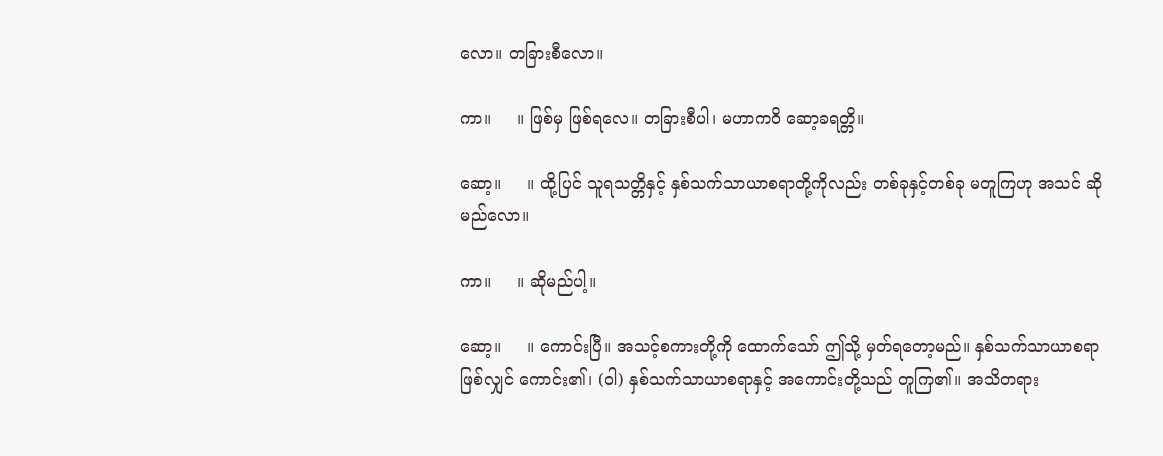လော။ တခြားစီလော။

ကာ။     ။ ဖြစ်မှ ဖြစ်ရလေ။ တခြားစီပါ၊ မဟာကဝိ ဆော့ခရတ္တိ။

ဆော့။     ။ ထို့ပြင် သူရသတ္တိနှင့် နှစ်သက်သာယာစရာတို့ကိုလည်း တစ်ခုနှင့်တစ်ခု မတူကြဟု အသင် ဆိုမည်လော။

ကာ။     ။ ဆိုမည်ပါ့။

ဆော့။     ။ ကောင်းပြီ။ အသင့်စကားတို့ကို ထောက်သော် ဤသို့ မှတ်ရတော့မည်။ နှစ်သက်သာယာစရာ ဖြစ်လျှင် ကောင်း၏၊ (ဝါ) နှစ်သက်သာယာစရာနှင့် အကောင်းတို့သည် တူကြ၏။ အသိတရား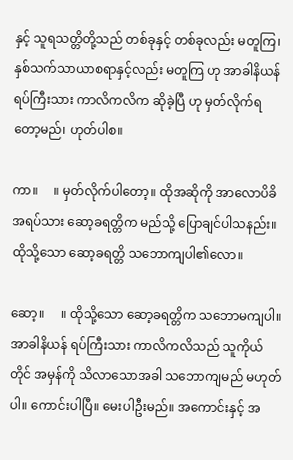နှင့် သူရသတ္တိတို့သည် တစ်ခုနှင့် တစ်ခုလည်း မတူကြ၊ နှစ်သက်သာယာစရာနှင့်လည်း မတူကြ ဟု အာခါနိယန် ရပ်ကြီးသား ကာလိကလိက ဆိုခဲ့ပြီ ဟု မှတ်လိုက်ရတော့မည်၊ ဟုတ်ပါစ။

ကာ။     ။ မှတ်လိုက်ပါတော့။ ထိုအဆိုကို အာလောပိခိအရပ်သား ဆော့ခရတ္တိက မည်သို့ ပြောချင်ပါသနည်း။ ထိုသို့သော ဆော့ခရတ္တိ သဘောကျပါ၏လော။

ဆော့။     ။ ထိုသို့သော ဆော့ခရတ္တိက သဘောမကျပါ။ အာခါနိယန် ရပ်ကြီးသား ကာလိကလိသည် သူကိုယ်တိုင် အမှန်ကို သိလာသောအခါ သဘောကျမည် မဟုတ်ပါ။ ကောင်းပါပြီ။ မေးပါဦးမည်။ အကောင်းနှင့် အ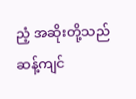ညံ့ အဆိုးတို့သည် ဆန့်ကျင်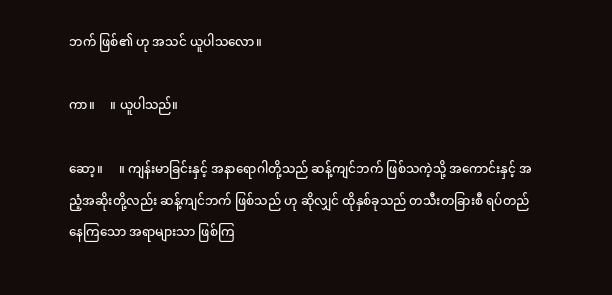ဘက် ဖြစ်၏ ဟု အသင် ယူပါသလော။

ကာ။     ။ ယူပါသည်။

ဆော့။     ။ ကျန်းမာခြင်းနှင့် အနာရောဂါတို့သည် ဆန့်ကျင်ဘက် ဖြစ်သကဲ့သို့ အကောင်းနှင့် အညံ့အဆိုးတို့လည်း ဆန့်ကျင်ဘက် ဖြစ်သည် ဟု ဆိုလျှင် ထိုနှစ်ခုသည် တသီးတခြားစီ ရပ်တည်နေကြသော အရာများသာ ဖြစ်ကြ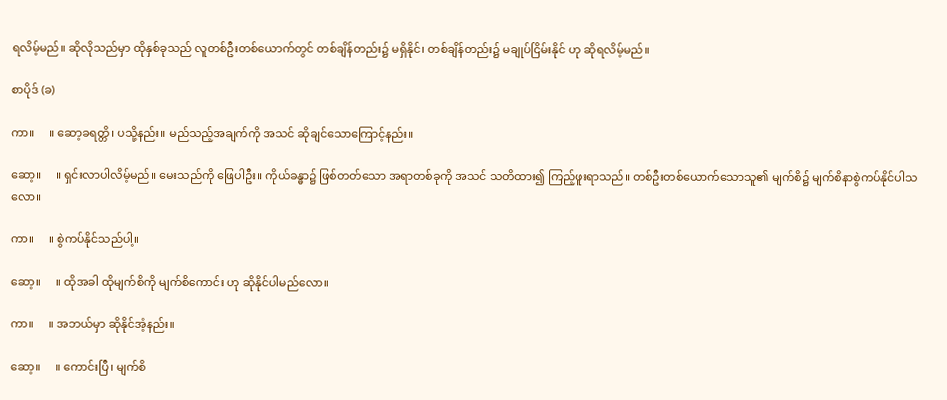ရလိမ့်မည်။ ဆိုလိုသည်မှာ ထိုနှစ်ခုသည် လူတစ်ဦးတစ်ယောက်တွင် တစ်ချိန်တည်း၌ မရှိနိုင်၊ တစ်ချိန်တည်း၌ မချုပ်ငြိမ်းနိုင် ဟု ဆိုရလိမ့်မည်။

စာပိုဒ် (ခ)

ကာ။     ။ ဆော့ခရတ္တိ၊ ပသို့နည်း။ မည်သည့်အချက်ကို အသင် ဆိုချင်သောကြောင့်နည်း။

ဆော့။     ။ ရှင်းလာပါလိမ့်မည်။ မေးသည်ကို ဖြေပါဦး။ ကိုယ်ခန္ဓာ၌ ဖြစ်တတ်သော အရာတစ်ခုကို အသင် သတိထား၍ ကြည့်ဖူးရာသည်။ တစ်ဦးတစ်ယောက်သောသူ၏ မျက်စိ၌ မျက်စိနာစွဲကပ်နိုင်ပါသလော။

ကာ။     ။ စွဲကပ်နိုင်သည်ပါ့။

ဆော့။     ။ ထိုအခါ ထိုမျက်စိကို မျက်စိကောင်း ဟု ဆိုနိုင်ပါမည်လော။

ကာ။     ။ အဘယ်မှာ ဆိုနိုင်အံ့နည်း။

ဆော့။     ။ ကောင်းပြီ၊ မျက်စိ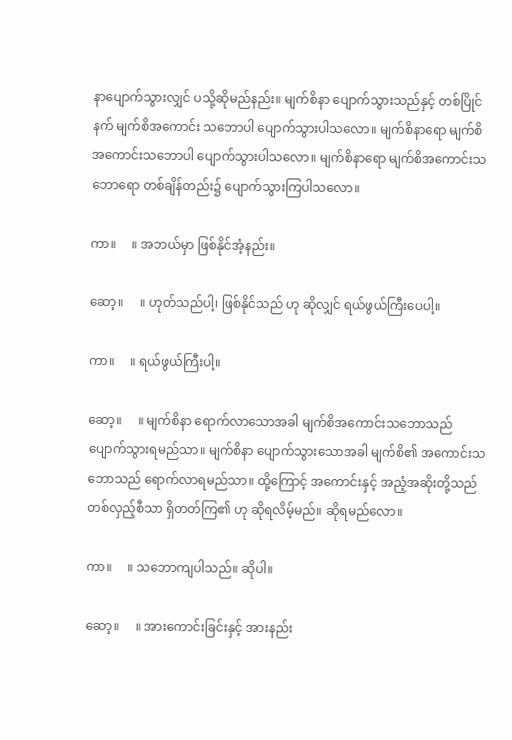နာပျောက်သွားလျှင် ပသို့ဆိုမည်နည်း။ မျက်စိနာ ပျောက်သွားသည်နှင့် တစ်ပြိုင်နက် မျက်စိအကောင်း သဘောပါ ပျောက်သွားပါသလော။ မျက်စိနာရော မျက်စိအကောင်းသဘောပါ ပျောက်သွားပါသလော။ မျက်စိနာရော မျက်စိအကောင်းသဘောရော တစ်ချိန်တည်း၌ ပျောက်သွားကြပါသလော။

ကာ။     ။ အဘယ်မှာ ဖြစ်နိုင်အံ့နည်း။

ဆော့။     ။ ဟုတ်သည်ပါ့၊ ဖြစ်နိုင်သည် ဟု ဆိုလျှင် ရယ်ဖွယ်ကြီးပေပါ့။

ကာ။     ။ ရယ်ဖွယ်ကြီးပါ့။

ဆော့။     ။ မျက်စိနာ ရောက်လာသောအခါ မျက်စိအကောင်းသဘောသည် ပျောက်သွားရမည်သာ။ မျက်စိနာ ပျောက်သွားသောအခါ မျက်စိ၏ အကောင်းသဘောသည် ရောက်လာရမည်သာ။ ထို့ကြောင့် အကောင်းနှင့် အညံ့အဆိုးတို့သည် တစ်လှည့်စီသာ ရှိတတ်ကြ၏ ဟု ဆိုရလိမ့်မည်။ ဆိုရမည်လော။

ကာ။     ။ သဘောကျပါသည်။ ဆိုပါ။

ဆော့။     ။ အားကောင်းခြင်းနှင့် အားနည်း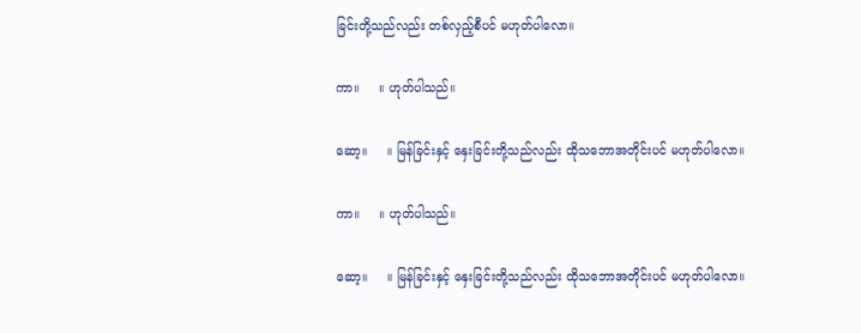ခြင်းတို့သည်လည်း တစ်လှည့်စီပင် မဟုတ်ပါလော။

ကာ။     ။ ဟုတ်ပါသည်။

ဆော့။     ။ မြန်ခြင်းနှင့် နှေးခြင်းတို့သည်လည်း ထိုသဘောအတိုင်းပင် မဟုတ်ပါလော။

ကာ။     ။ ဟုတ်ပါသည်။

ဆော့။     ။ မြန်ခြင်းနှင့် နှေးခြင်းတို့သည်လည်း ထိုသဘောအတိုင်းပင် မဟုတ်ပါလော။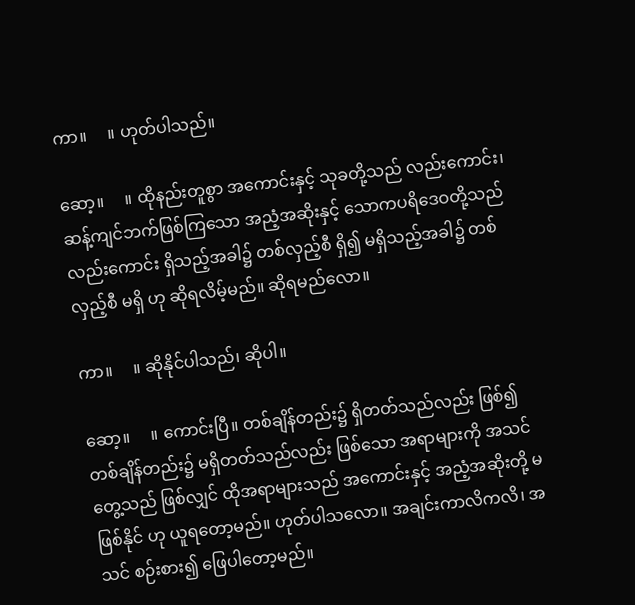ကာ။     ။ ဟုတ်ပါသည်။

ဆော့။     ။ ထိုနည်းတူစွာ အကောင်းနှင့် သုခတို့သည် လည်းကောင်း၊ ဆန့်ကျင်ဘက်ဖြစ်ကြသော အညံ့အဆိုးနှင့် သောကပရိဒေဝတို့သည်လည်းကောင်း ရှိသည့်အခါ၌ တစ်လှည့်စီ ရှိ၍ မရှိသည့်အခါ၌ တစ်လှည့်စီ မရှိ ဟု ဆိုရလိမ့်မည်။ ဆိုရမည်လော။

ကာ။     ။ ဆိုနိုင်ပါသည်၊ ဆိုပါ။

ဆော့။     ။ ကောင်းပြီ။ တစ်ချိန်တည်း၌ ရှိတတ်သည်လည်း ဖြစ်၍ တစ်ချိန်တည်း၌ မရှိတတ်သည်လည်း ဖြစ်သော အရာများကို အသင်တွေ့သည် ဖြစ်လျှင် ထိုအရာများသည် အကောင်းနှင့် အညံ့အဆိုးတို့ မဖြစ်နိုင် ဟု ယူရတော့မည်။ ဟုတ်ပါသလော။ အချင်းကာလိကလိ၊ အသင် စဉ်းစား၍ ဖြေပါတော့မည်။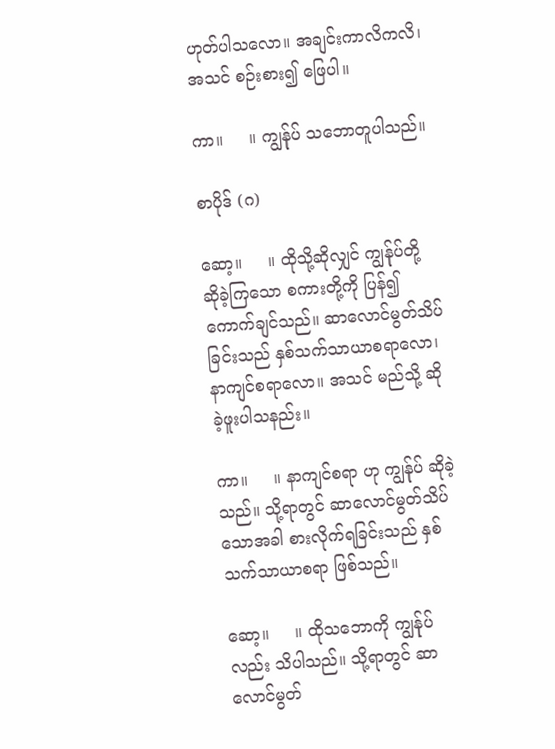ဟုတ်ပါသလော။ အချင်းကာလိကလိ၊ အသင် စဉ်းစား၍ ဖြေပါ။

ကာ။     ။ ကျွန်ုပ် သဘောတူပါသည်။

စာပိုဒ် (ဂ)

ဆော့။     ။ ထိုသို့ဆိုလျှင် ကျွန်ုပ်တို့ ဆိုခဲ့ကြသော စကားတို့ကို ပြန်၍ ကောက်ချင်သည်။ ဆာလောင်မွတ်သိပ်ခြင်းသည် နှစ်သက်သာယာစရာလော၊ နာကျင်စရာလော။ အသင် မည်သို့ ဆိုခဲ့ဖူးပါသနည်း။

ကာ။     ။ နာကျင်စရာ ဟု ကျွန်ုပ် ဆိုခဲ့သည်။ သို့ရာတွင် ဆာလောင်မွတ်သိပ်သောအခါ စားလိုက်ရခြင်းသည် နှစ်သက်သာယာစရာ ဖြစ်သည်။

ဆော့။     ။ ထိုသဘောကို ကျွန်ုပ်လည်း သိပါသည်။ သို့ရာတွင် ဆာလောင်မွတ်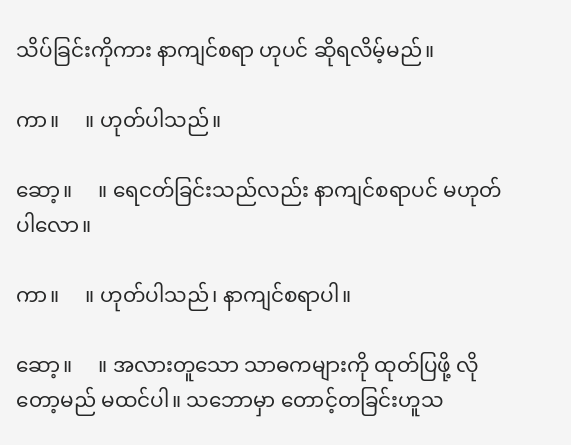သိပ်ခြင်းကိုကား နာကျင်စရာ ဟုပင် ဆိုရလိမ့်မည်။

ကာ။     ။ ဟုတ်ပါသည်။

ဆော့။     ။ ရေငတ်ခြင်းသည်လည်း နာကျင်စရာပင် မဟုတ်ပါလော။

ကာ။     ။ ဟုတ်ပါသည်၊ နာကျင်စရာပါ။

ဆော့။     ။ အလားတူသော သာဓကများကို ထုတ်ပြဖို့ လိုတော့မည် မထင်ပါ။ သဘောမှာ တောင့်တခြင်းဟူသ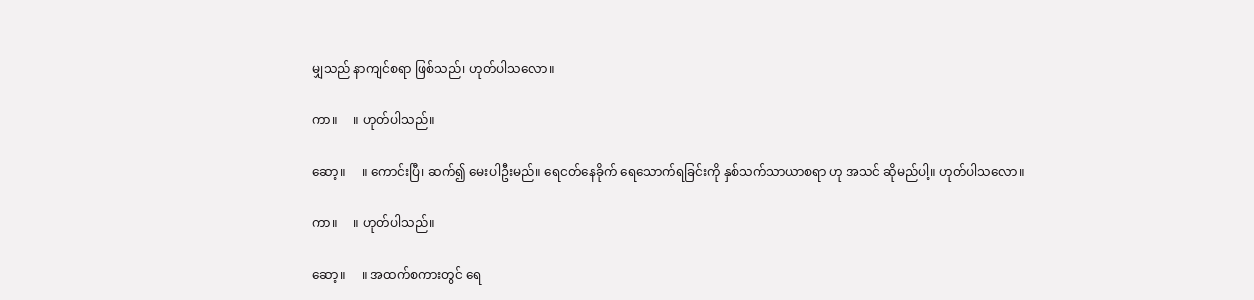မျှသည် နာကျင်စရာ ဖြစ်သည်၊ ဟုတ်ပါသလော။

ကာ။     ။ ဟုတ်ပါသည်။

ဆော့။     ။ ကောင်းပြီ၊ ဆက်၍ မေးပါဦးမည်။ ရေငတ်နေခိုက် ရေသောက်ရခြင်းကို နှစ်သက်သာယာစရာ ဟု အသင် ဆိုမည်ပါ့။ ဟုတ်ပါသလော။

ကာ။     ။ ဟုတ်ပါသည်။

ဆော့။     ။ အထက်စကားတွင် ရေ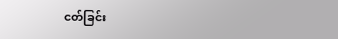ငတ်ခြင်း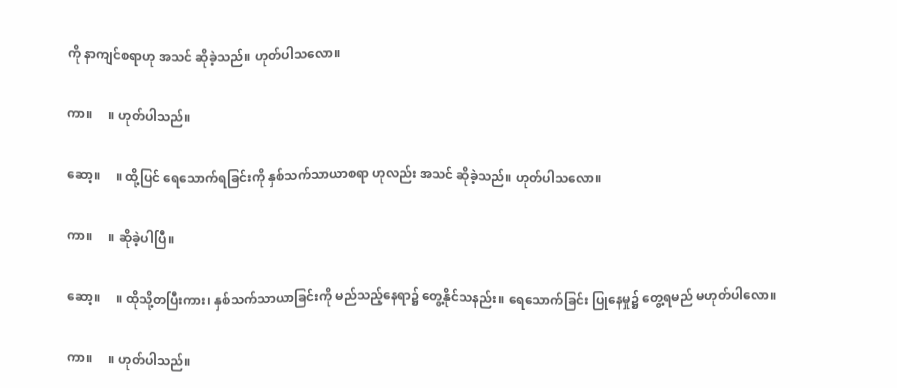ကို နာကျင်စရာဟု အသင် ဆိုခဲ့သည်။ ဟုတ်ပါသလော။

ကာ။     ။ ဟုတ်ပါသည်။

ဆော့။     ။ ထို့ပြင် ရေသောက်ရခြင်းကို နှစ်သက်သာယာစရာ ဟုလည်း အသင် ဆိုခဲ့သည်။ ဟုတ်ပါသလော။

ကာ။     ။ ဆိုခဲ့ပါပြီ။

ဆော့။     ။ ထိုသို့တပြီးကား၊ နှစ်သက်သာယာခြင်းကို မည်သည့်နေရာ၌ တွေ့နိုင်သနည်း။ ရေသောက်ခြင်း ပြုနေမှု၌ တွေ့ရမည် မဟုတ်ပါလော။

ကာ။     ။ ဟုတ်ပါသည်။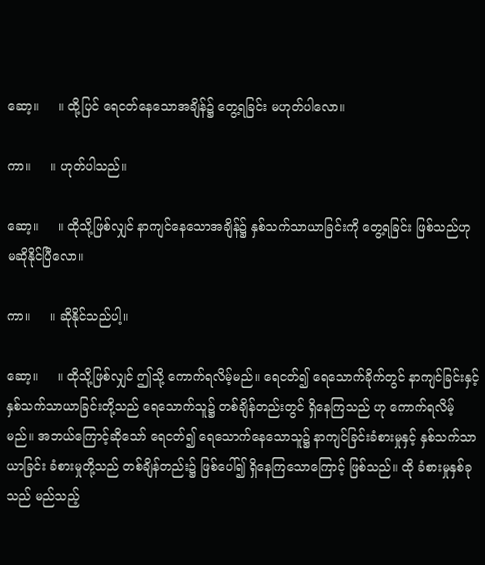ဆော့။     ။ ထို့ပြင် ရေငတ်နေသောအချိန်၌ တွေ့ရခြင်း မဟုတ်ပါလော။

ကာ။     ။ ဟုတ်ပါသည်။

ဆော့။     ။ ထိုသို့ဖြစ်လျှင် နာကျင်နေသောအချိန်၌ နှစ်သက်သာယာခြင်းကို တွေ့ရခြင်း ဖြစ်သည်ဟု မဆိုနိုင်ပြီလော။

ကာ။     ။ ဆိုနိုင်သည်ပါ့။

ဆော့။     ။ ထိုသို့ဖြစ်လျှင် ဤသို့ ကောက်ရလိမ့်မည်။ ရေငတ်၍ ရေသောက်ခိုက်တွင် နာကျင်ခြင်းနှင့် နှစ်သက်သာယာခြင်းတို့သည် ရေသောက်သူ၌ တစ်ချိန်တည်းတွင် ရှိနေကြသည် ဟု ကောက်ရလိမ့်မည်။ အဘယ်ကြောင့်ဆိုသော် ရေငတ်၍ ရေသောက်နေသောသူ၌ နာကျင်ခြင်းခံစားမှုနှင့် နှစ်သက်သာယာခြင်း ခံစားမှုတို့သည် တစ်ချိန်တည်း၌ ဖြစ်ပေါ်၍ ရှိနေကြသောကြောင့် ဖြစ်သည်။ ထို ခံစားမှုနှစ်ခုသည် မည်သည့်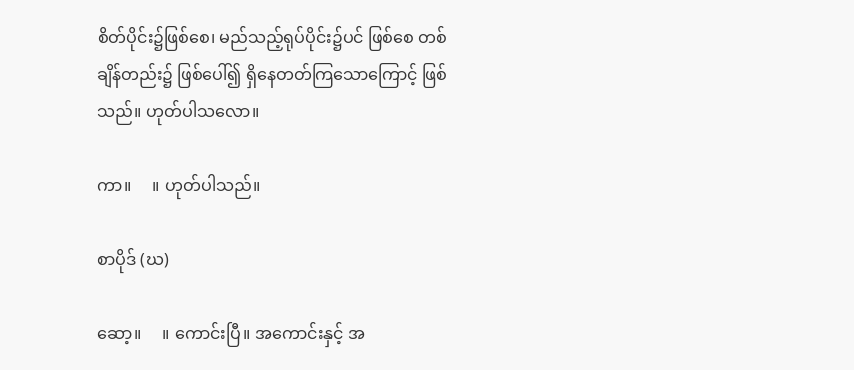စိတ်ပိုင်း၌ဖြစ်စေ၊ မည်သည့်ရုပ်ပိုင်း၌ပင် ဖြစ်စေ တစ်ချိန်တည်း၌ ဖြစ်ပေါ်၍ ရှိနေတတ်ကြသောကြောင့် ဖြစ်သည်။ ဟုတ်ပါသလော။

ကာ။     ။ ဟုတ်ပါသည်။

စာပိုဒ် (ဃ)

ဆော့။     ။ ကောင်းပြီ။ အကောင်းနှင့် အ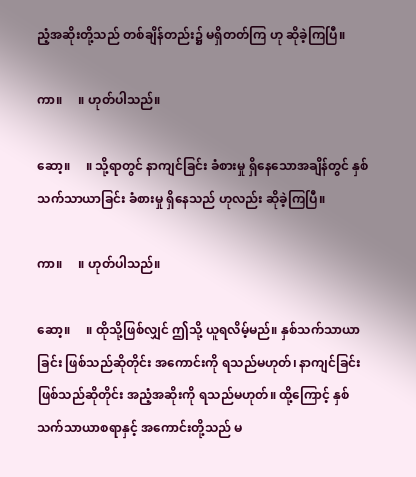ညံ့အဆိုးတို့သည် တစ်ချိန်တည်း၌ မရှိတတ်ကြ ဟု ဆိုခဲ့ကြပြီ။

ကာ။     ။ ဟုတ်ပါသည်။

ဆော့။     ။ သို့ရာတွင် နာကျင်ခြင်း ခံစားမှု ရှိနေသောအချိန်တွင် နှစ်သက်သာယာခြင်း ခံစားမှု ရှိနေသည် ဟုလည်း ဆိုခဲ့ကြပြီ။

ကာ။     ။ ဟုတ်ပါသည်။

ဆော့။     ။ ထိုသို့ဖြစ်လျှင် ဤသို့ ယူရလိမ့်မည်။ နှစ်သက်သာယာခြင်း ဖြစ်သည်ဆိုတိုင်း အကောင်းကို ရသည်မဟုတ်၊ နာကျင်ခြင်းဖြစ်သည်ဆိုတိုင်း အညံ့အဆိုးကို ရသည်မဟုတ်။ ထို့ကြောင့် နှစ်သက်သာယာစရာနှင့် အကောင်းတို့သည် မ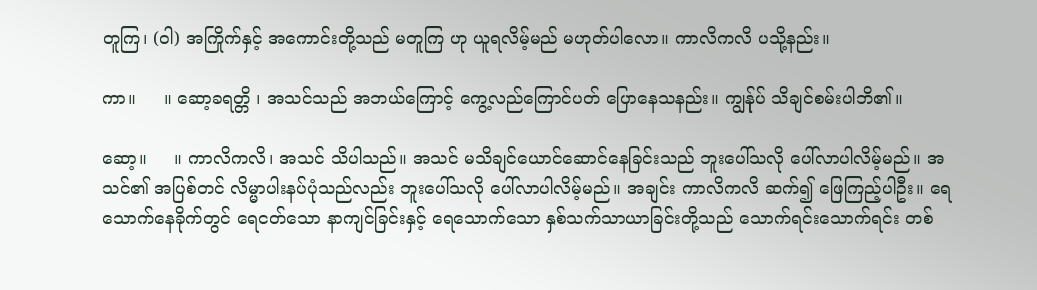တူကြ၊ (ဝါ) အကြိုက်နှင့် အကောင်းတို့သည် မတူကြ ဟု ယူရလိမ့်မည် မဟုတ်ပါလော။ ကာလိကလိ ပသို့နည်း။

ကာ။     ။ ဆော့ခရတ္တိ ၊ အသင်သည် အဘယ်ကြောင့် ကွေ့လည်ကြောင်ပတ် ပြောနေသနည်း။ ကျွန်ုပ် သိချင်စမ်းပါဘိ၏။

ဆော့။     ။ ကာလိကလိ၊ အသင် သိပါသည်။ အသင် မသိချင်ယောင်ဆောင်နေခြင်းသည် ဘူးပေါ်သလို ပေါ်လာပါလိမ့်မည်။ အသင်၏ အပြစ်တင် လိမ္မာပါးနပ်ပုံသည်လည်း ဘူးပေါ်သလို ပေါ်လာပါလိမ့်မည်။ အချင်း ကာလိကလိ ဆက်၍ ဖြေကြည့်ပါဦး။ ရေသောက်နေခိုက်တွင် ရေငတ်သော နာကျင်ခြင်းနှင့် ရေသောက်သော နှစ်သက်သာယာခြင်းတို့သည် သောက်ရင်းသောက်ရင်း တစ်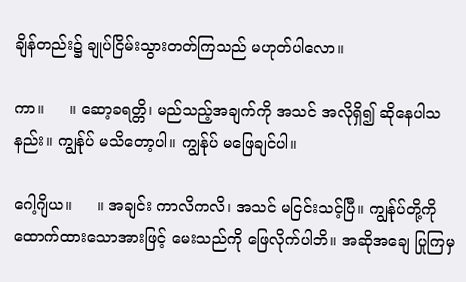ချိန်တည်း၌ ချုပ်ငြိမ်းသွားတတ်ကြသည် မဟုတ်ပါလော။

ကာ။     ။ ဆော့ခရတ္တိ၊ မည်သည့်အချက်ကို အသင် အလိုရှိ၍ ဆိုနေပါသနည်း။ ကျွန်ုပ် မသိတော့ပါ။ ကျွန်ုပ် မဖြေချင်ပါ။

ဂေါ့ဂျိယ။     ။ အချင်း ကာလိကလိ၊ အသင် မငြင်းသင့်ပြီ။ ကျွန်ုပ်တို့ကို ထောက်ထားသောအားဖြင့် မေးသည်ကို ဖြေလိုက်ပါဘိ။ အဆိုအချေ ပြုကြမှ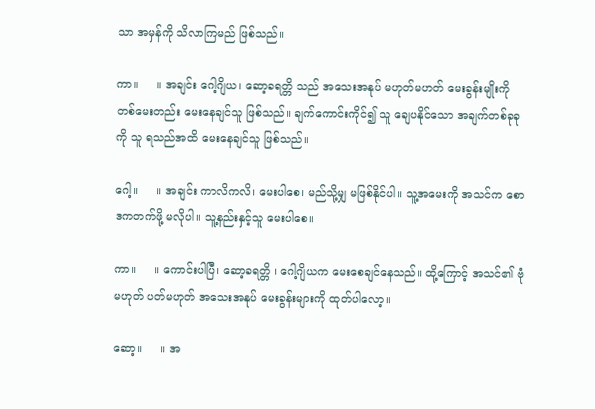သာ အမှန်ကို သိလာကြမည် ဖြစ်သည်။

ကာ။     ။ အချင်း ဂေါ့ဂျိယ၊ ဆော့ခရတ္တိ သည် အသေးအနုပ် မဟုတ်မဟတ် မေးခွန်းမျိုးကို တစ်မေးတည်း မေးနေချင်သူ ဖြစ်သည်။ ချက်ကောင်းကိုင်၍ သူ ချေပနိုင်သော အချက်တစ်ခုခုကို သူ ရသည်အထိ မေးနေချင်သူ ဖြစ်သည်။

ဂေါ့။     ။ အချင်း ကာလိကလိ၊ မေးပါစေ၊ မည်သို့မျှ မဖြစ်နိုင်ပါ။ သူ့အမေးကို အသင်က စောဒကတက်ဖို့ မလိုပါ။ သူ့နည်းနှင့်သူ မေးပါစေ။

ကာ။     ။ ကောင်းပါပြီ၊ ဆော့ခရတ္တိ ၊ ဂေါ့ဂျိယက မေးစေချင်နေသည်။ ထို့ကြောင့် အသင်၏ ဗုံမဟုတ် ပတ်မဟုတ် အသေးအနုပ် မေးခွန်းများကို ထုတ်ပါလော့။

ဆော့။     ။ အ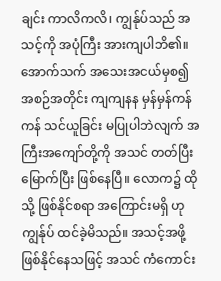ချင်း ကာလိကလိ၊ ကျွန်ုပ်သည် အသင့်ကို အပုံကြီး အားကျပါဘိ၏။ အောက်သက် အသေးအငယ်မှစ၍ အစဉ်အတိုင်း ကျကျနန မှန်မှန်ကန်ကန် သင်ယူခြင်း မပြုပါဘဲလျက် အကြီးအကျော်တို့ကို အသင် တတ်ပြီးမြောက်ပြီး ဖြစ်နေပြီ။ လောက၌ ထိုသို့ ဖြစ်နိုင်စရာ အကြောင်းမရှိ ဟု ကျွန်ုပ် ထင်ခဲ့မိသည်။ အသင့်အဖို့ ဖြစ်နိုင်နေသဖြင့် အသင် ကံကောင်း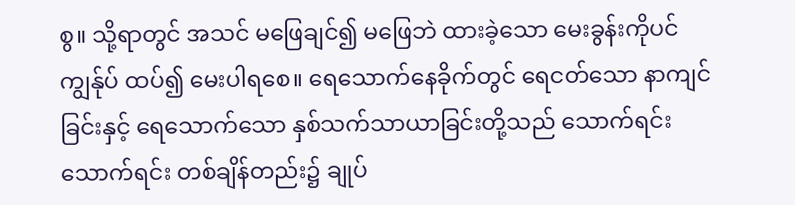စွ။ သို့ရာတွင် အသင် မဖြေချင်၍ မဖြေဘဲ ထားခဲ့သော မေးခွန်းကိုပင် ကျွန်ုပ် ထပ်၍ မေးပါရစေ။ ရေသောက်နေခိုက်တွင် ရေငတ်သော နာကျင်ခြင်းနှင့် ရေသောက်သော နှစ်သက်သာယာခြင်းတို့သည် သောက်ရင်းသောက်ရင်း တစ်ချိန်တည်း၌ ချုပ်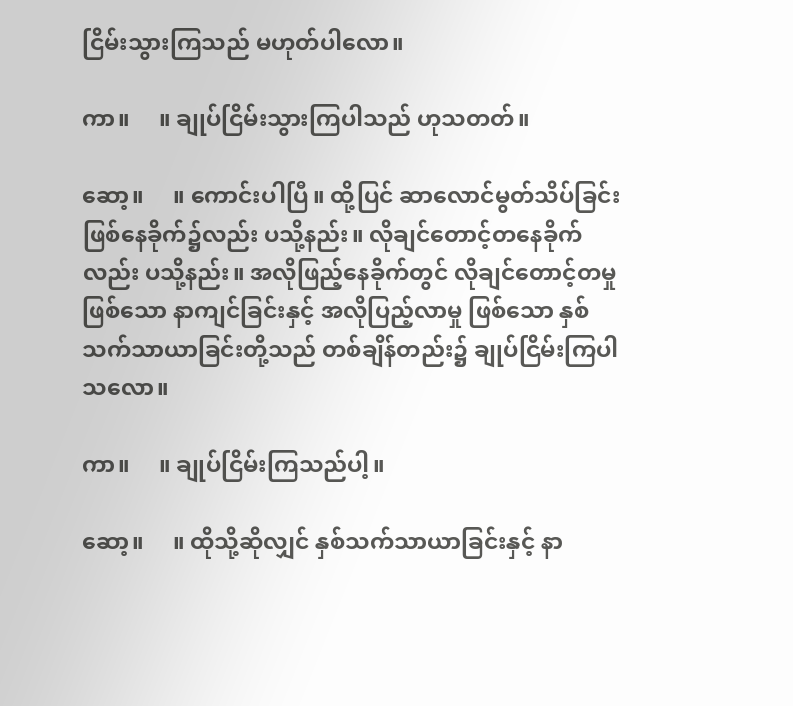ငြိမ်းသွားကြသည် မဟုတ်ပါလော။

ကာ။     ။ ချုပ်ငြိမ်းသွားကြပါသည် ဟုသတတ်။

ဆော့။     ။ ကောင်းပါပြီ။ ထို့ပြင် ဆာလောင်မွတ်သိပ်ခြင်း ဖြစ်နေခိုက်၌လည်း ပသို့နည်း။ လိုချင်တောင့်တနေခိုက်လည်း ပသို့နည်း။ အလိုဖြည့်နေခိုက်တွင် လိုချင်တောင့်တမှု ဖြစ်သော နာကျင်ခြင်းနှင့် အလိုပြည့်လာမှု ဖြစ်သော နှစ်သက်သာယာခြင်းတို့သည် တစ်ချိန်တည်း၌ ချုပ်ငြိမ်းကြပါသလော။

ကာ။     ။ ချုပ်ငြိမ်းကြသည်ပါ့။

ဆော့။     ။ ထိုသို့ဆိုလျှင် နှစ်သက်သာယာခြင်းနှင့် နာ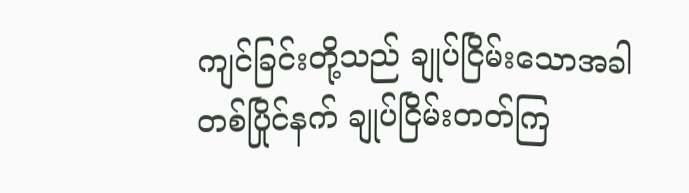ကျင်ခြင်းတို့သည် ချုပ်ငြိမ်းသောအခါ တစ်ပြိုင်နက် ချုပ်ငြိမ်းတတ်ကြ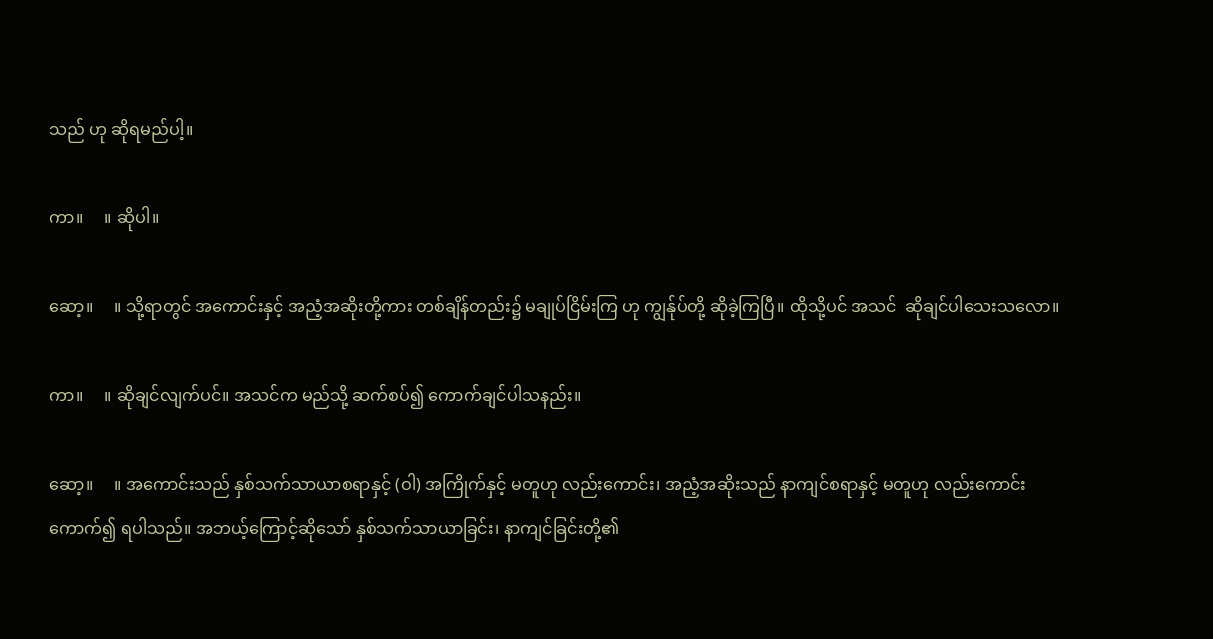သည် ဟု ဆိုရမည်ပါ့။

ကာ။     ။ ဆိုပါ။

ဆော့။     ။ သို့ရာတွင် အကောင်းနှင့် အညံ့အဆိုးတို့ကား တစ်ချိန်တည်း၌ မချုပ်ငြိမ်းကြ ဟု ကျွန်ုပ်တို့ ဆိုခဲ့ကြပြီ။ ထိုသို့ပင် အသင်  ဆိုချင်ပါသေးသလော။

ကာ။     ။ ဆိုချင်လျက်ပင်။ အသင်က မည်သို့ ဆက်စပ်၍ ကောက်ချင်ပါသနည်း။

ဆော့။     ။ အကောင်းသည် နှစ်သက်သာယာစရာနှင့် (ဝါ) အကြိုက်နှင့် မတူဟု လည်းကောင်း၊ အညံ့အဆိုးသည် နာကျင်စရာနှင့် မတူဟု လည်းကောင်း ကောက်၍ ရပါသည်။ အဘယ့်ကြောင့်ဆိုသော် နှစ်သက်သာယာခြင်း၊ နာကျင်ခြင်းတို့၏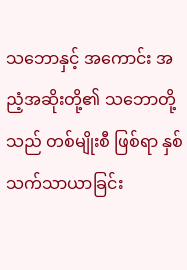သဘောနှင့် အကောင်း အညံ့အဆိုးတို့၏ သဘောတို့သည် တစ်မျိုးစီ ဖြစ်ရာ နှစ်သက်သာယာခြင်း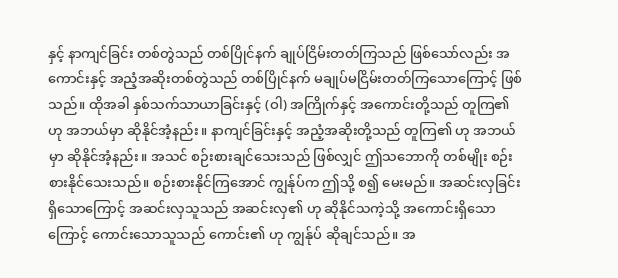နှင့် နာကျင်ခြင်း တစ်တွဲသည် တစ်ပြိုင်နက် ချုပ်ငြိမ်းတတ်ကြသည် ဖြစ်သော်လည်း အကောင်းနှင့် အညံ့အဆိုးတစ်တွဲသည် တစ်ပြိုင်နက် မချုပ်မငြိမ်းတတ်ကြသောကြောင့် ဖြစ်သည်။ ထိုအခါ နှစ်သက်သာယာခြင်းနှင့် (ဝါ) အကြိုက်နှင့် အကောင်းတို့သည် တူကြ၏ ဟု အဘယ်မှာ ဆိုနိုင်အံ့နည်း။ နာကျင်ခြင်းနှင့် အညံ့အဆိုးတို့သည် တူကြ၏ ဟု အဘယ်မှာ ဆိုနိုင်အံ့နည်း။ အသင် စဉ်းစားချင်သေးသည် ဖြစ်လျှင် ဤသဘောကို တစ်မျိုး စဉ်းစားနိုင်သေးသည်။ စဉ်းစားနိုင်ကြအောင် ကျွန်ုပ်က ဤသို့ စ၍ မေးမည်။ အဆင်းလှခြင်း ရှိသောကြောင့် အဆင်းလှသူသည် အဆင်းလှ၏ ဟု ဆိုနိုင်သကဲ့သို့ အကောင်းရှိသောကြောင့် ကောင်းသောသူသည် ကောင်း၏ ဟု ကျွန်ုပ် ဆိုချင်သည်။ အ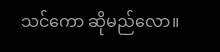သင်ကော ဆိုမည်လော။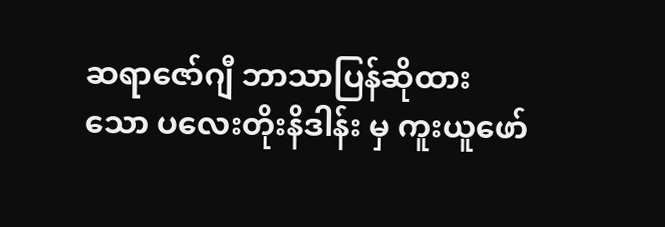ဆရာဇော်ဂျီ ဘာသာပြန်ဆိုထားသော ပလေးတိုးနိဒါန်း မှ ကူးယူဖော်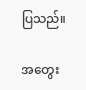ပြသည်။

အတွေး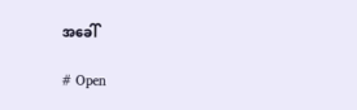အခေါ်

# Open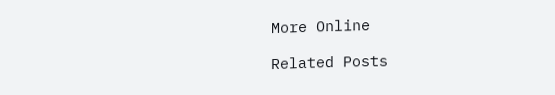More Online

Related Posts